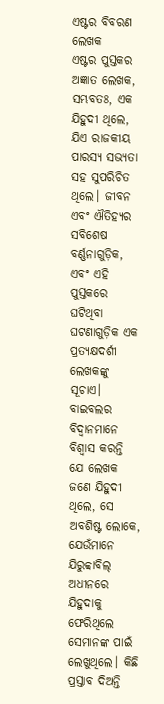ଏଷ୍ଟର ବିବରଣ
ଲେଖକ
ଏଷ୍ଟର ପୁସ୍ତକର ଅଜ୍ଞାତ ଲେଖକ, ସମ୍ଭବତଃ, ଏକ ଯିହୁଦୀ ଥିଲେ, ଯିଏ ରାଜକୀୟ ପାରସ୍ୟ ସଭ୍ୟତା ସହ ସୁପରିଚିତ ଥିଲେ। ଜୀବନ ଏବଂ ଐତିହ୍ୟର ସବିଶେଷ ବର୍ଣ୍ଣନାଗୁଡ଼ିକ, ଏବଂ ଏହି ପୁସ୍ତକରେ ଘଟିଥିବା ଘଟଣାଗୁଡ଼ିକ ଏକ ପ୍ରତ୍ୟକ୍ଷଦର୍ଶୀ ଲେଖକଙ୍କୁ ସୂଚାଏ। ବାଇବଲର ବିଦ୍ଵାନମାନେ ବିଶ୍ୱାସ କରନ୍ତି ଯେ ଲେଖକ ଜଣେ ଯିହୁଦୀ ଥିଲେ, ସେ ଅବଶିଷ୍ଟ ଲୋକେ, ଯେଉଁମାନେ ଯିରୁବ୍ବାବିଲ୍‍ ଅଧୀନରେ ଯିହୁଦାକୁ ଫେରିଥିଲେ ସେମାନଙ୍କ ପାଇଁ ଲେଖୁଥିଲେ। କିଛି ପ୍ରସ୍ତାବ ଦିଅନ୍ତି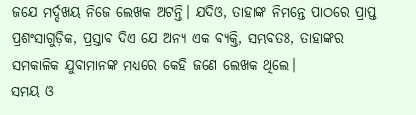ଜଯେ ମର୍ଦ୍ଦଖୟ ନିଜେ ଲେଖକ ଅଟନ୍ତି। ଯଦିଓ, ତାହାଙ୍କ ନିମନ୍ତେ ପାଠରେ ପ୍ରାପ୍ତ ପ୍ରଶଂସାଗୁଡ଼ିକ, ପ୍ରସ୍ତାବ ଦିଏ ଯେ ଅନ୍ୟ ଏକ ବ୍ୟକ୍ତି, ସମ୍ଭବତଃ, ତାହାଙ୍କର ସମକାଳିକ ଯୁବାମାନଙ୍କ ମଧ୍ୟରେ କେହି ଜଣେ ଲେଖକ ଥିଲେ।
ସମୟ ଓ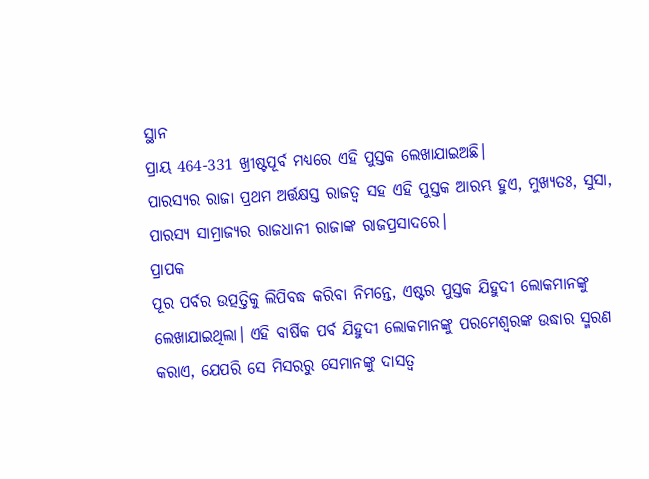ସ୍ଥାନ
ପ୍ରାୟ 464-331 ଖ୍ରୀଷ୍ଟପୂର୍ବ ମଧ୍ୟରେ ଏହି ପୁସ୍ତକ ଲେଖାଯାଇଅଛି।
ପାରସ୍ୟର ରାଜା ପ୍ରଥମ ଅର୍ତ୍ତକ୍ଷସ୍ତ ରାଜତ୍ୱ ସହ ଏହି ପୁସ୍ତକ ଆରମ୍ଭ ହୁଏ, ମୁଖ୍ୟତଃ, ସୁସା, ପାରସ୍ୟ ସାମ୍ରାଜ୍ୟର ରାଜଧାନୀ ରାଜାଙ୍କ ରାଜପ୍ରସାଦରେ।
ପ୍ରାପକ
ପୂର ପର୍ବର ଉତ୍ପତ୍ତିକୁ ଲିପିବଦ୍ଧ କରିବା ନିମନ୍ତେ, ଏଷ୍ଟର ପୁସ୍ତକ ଯିହୁଦୀ ଲୋକମାନଙ୍କୁ ଲେଖାଯାଇଥିଲା। ଏହି ବାର୍ଷିକ ପର୍ବ ଯିହୁଦୀ ଲୋକମାନଙ୍କୁ ପରମେଶ୍ୱରଙ୍କ ଉଦ୍ଧାର ସ୍ମରଣ କରାଏ, ଯେପରି ସେ ମିସରରୁ ସେମାନଙ୍କୁ ଦାସତ୍ଵ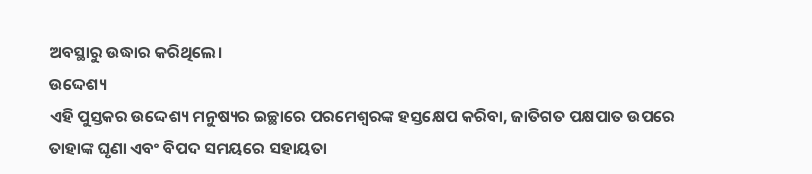ଅବସ୍ଥାରୁ ଉଦ୍ଧାର କରିଥିଲେ।
ଉଦ୍ଦେଶ୍ୟ
ଏହି ପୁସ୍ତକର ଉଦ୍ଦେଶ୍ୟ ମନୁଷ୍ୟର ଇଚ୍ଛାରେ ପରମେଶ୍ୱରଙ୍କ ହସ୍ତକ୍ଷେପ କରିବା, ଜାତିଗତ ପକ୍ଷପାତ ଉପରେ ତାହାଙ୍କ ଘୃଣା ଏବଂ ବିପଦ ସମୟରେ ସହାୟତା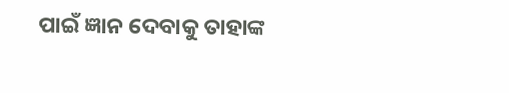ପାଇଁ ଜ୍ଞାନ ଦେବାକୁ ତାହାଙ୍କ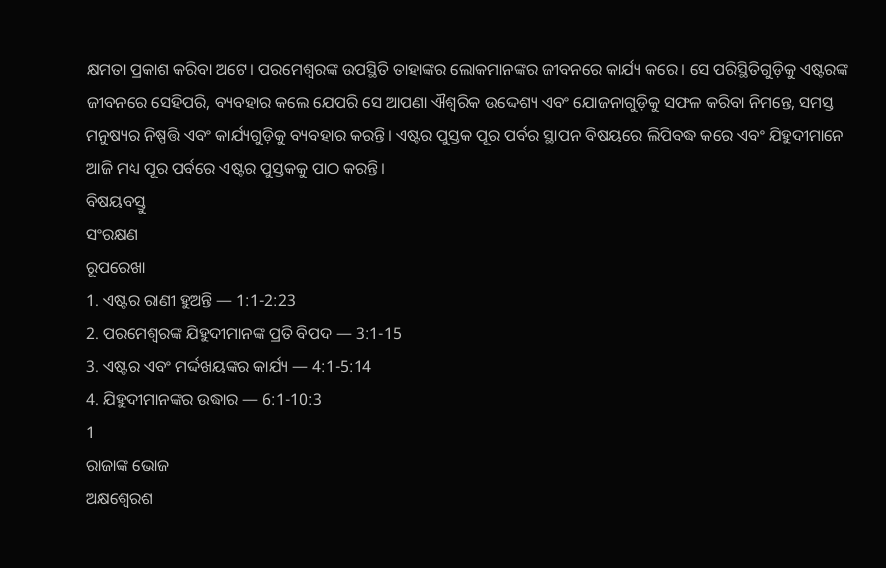କ୍ଷମତା ପ୍ରକାଶ କରିବା ଅଟେ। ପରମେଶ୍ୱରଙ୍କ ଉପସ୍ଥିତି ତାହାଙ୍କର ଲୋକମାନଙ୍କର ଜୀବନରେ କାର୍ଯ୍ୟ କରେ। ସେ ପରିସ୍ଥିତିଗୁଡ଼ିକୁ ଏଷ୍ଟରଙ୍କ ଜୀବନରେ ସେହିପରି, ବ୍ୟବହାର କଲେ ଯେପରି ସେ ଆପଣା ଐଶ୍ଵରିକ ଉଦ୍ଦେଶ୍ୟ ଏବଂ ଯୋଜନାଗୁଡ଼ିକୁ ସଫଳ କରିବା ନିମନ୍ତେ, ସମସ୍ତ ମନୁଷ୍ୟର ନିଷ୍ପତ୍ତି ଏବଂ କାର୍ଯ୍ୟଗୁଡ଼ିକୁ ବ୍ୟବହାର କରନ୍ତି। ଏଷ୍ଟର ପୁସ୍ତକ ପୂର ପର୍ବର ସ୍ଥାପନ ବିଷୟରେ ଲିପିବଦ୍ଧ କରେ ଏବଂ ଯିହୁଦୀମାନେ ଆଜି ମଧ୍ୟ ପୂର ପର୍ବରେ ଏଷ୍ଟର ପୁସ୍ତକକୁ ପାଠ କରନ୍ତି।
ବିଷୟବସ୍ତୁ
ସଂରକ୍ଷଣ
ରୂପରେଖା
1. ଏଷ୍ଟର ରାଣୀ ହୁଅନ୍ତି — 1:1-2:23
2. ପରମେଶ୍ୱରଙ୍କ ଯିହୁଦୀମାନଙ୍କ ପ୍ରତି ବିପଦ — 3:1-15
3. ଏଷ୍ଟର ଏବଂ ମର୍ଦ୍ଦଖୟଙ୍କର କାର୍ଯ୍ୟ — 4:1-5:14
4. ଯିହୁଦୀମାନଙ୍କର ଉଦ୍ଧାର — 6:1-10:3
1
ରାଜାଙ୍କ ଭୋଜ
ଅକ୍ଷଶ୍ୱେରଶ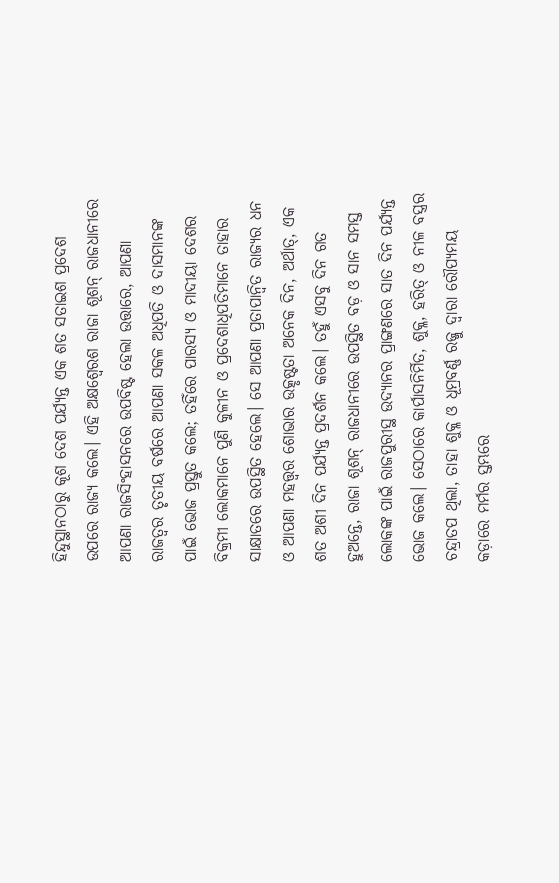ହିନ୍ଦୁସ୍ଥାନଠାରୁ କୂଶ ଦେଶ ପର୍ଯ୍ୟନ୍ତ ଏକ ଶତ ସତାଇଶ ପ୍ରଦେଶ ଉପରେ ରାଜ୍ୟ କଲେ। ଏହି ଅକ୍ଷଶ୍ୱେରଶ ରାଜା ଶୂଶନ୍‍ ରାଜଧାନୀରେ ଆପଣା ରାଜସିଂହାସନରେ ଉପବିଷ୍ଟ ହେଲା ଉତ୍ତାରେ, ଆପଣା ରାଜତ୍ଵର ତୃତୀୟ ବର୍ଷରେ ଆପଣା ସକଳ ଅଧିପତି ଓ ଦାସମାନଙ୍କ ପାଇଁ ଭୋଜ ପ୍ରସ୍ତୁତ କଲେ; ତହିଁରେ ପାରସ୍ୟ ଓ ମାଦୀୟା ଦେଶର ବିକ୍ରମୀ ଲୋକମାନେ ପୁଣି କୁଳୀନ ଓ ପ୍ରଦେଶାଧିପତିମାନେ ତାହାର ସାକ୍ଷାତରେ ଉପସ୍ଥିତ ହେଲେ। ସେ ଆପଣା ପ୍ରତାପାନ୍ୱିତ ରାଜ୍ୟର ଧନ ଓ ଆପଣା ମହତ୍ତ୍ୱର ଶୋଭାର ଉତ୍କୃଷ୍ଟତା ଅନେକ ଦିନ, ଅର୍ଥାତ୍‍, ଏକ ଶତ ଅଶୀ ଦିନ ପର୍ଯ୍ୟନ୍ତ ପ୍ରଦର୍ଶନ କଲେ। ତହୁଁ ଏସବୁ ଦିନ ଗତ ହୁଅନ୍ତେ, ରାଜା ଶୂଶନ୍‍ ରାଜଧାନୀରେ ଉପସ୍ଥିତ ବଡ଼ ଓ ସାନ ସମସ୍ତ ଲୋକଙ୍କ ପାଇଁ ରାଜପୁରୀସ୍ଥ ଉଦ୍ୟାନର ପ୍ରାଙ୍ଗଣରେ ସାତ ଦିନ ପର୍ଯ୍ୟନ୍ତ ଭୋଜ କଲେ। ସେଠାରେ କାର୍ପାସନିର୍ମିତ, ଶୁକ୍ଳ, ହରିତ୍‍ ଓ ନୀଳ ବସ୍ତ୍ରର ଚନ୍ଦ୍ରାତପ ଥିଲା, ତାହା ଶୁକ୍ଳ ଓ ଧୂମ୍ରବର୍ଣ୍ଣ ରଜ୍ଜୁ ଦ୍ୱାରା ରୌପ୍ୟମୟ କଡ଼ାରେ ମର୍ମର ସ୍ତମ୍ଭରେ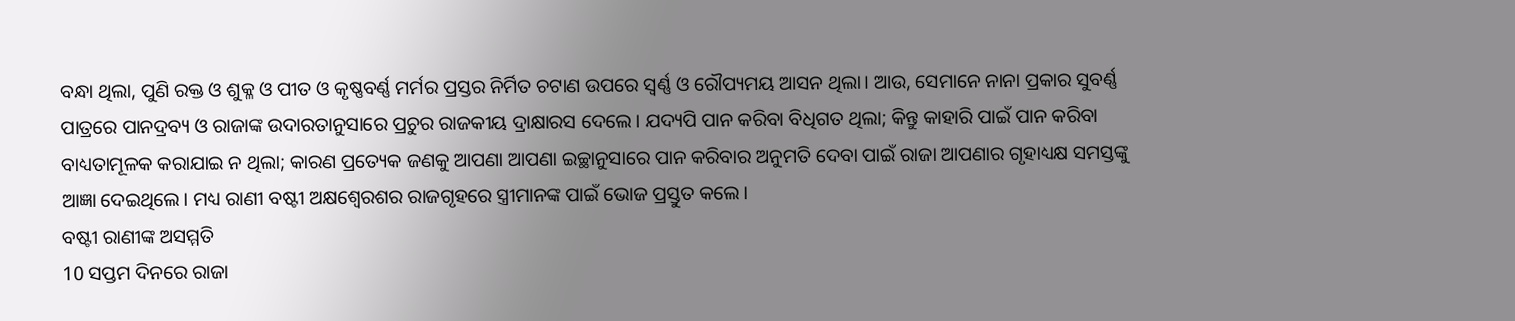ବନ୍ଧା ଥିଲା, ପୁଣି ରକ୍ତ ଓ ଶୁକ୍ଳ ଓ ପୀତ ଓ କୃଷ୍ଣବର୍ଣ୍ଣ ମର୍ମର ପ୍ରସ୍ତର ନିର୍ମିତ ଚଟାଣ ଉପରେ ସ୍ୱର୍ଣ୍ଣ ଓ ରୌପ୍ୟମୟ ଆସନ ଥିଲା। ଆଉ, ସେମାନେ ନାନା ପ୍ରକାର ସୁବର୍ଣ୍ଣ ପାତ୍ରରେ ପାନଦ୍ରବ୍ୟ ଓ ରାଜାଙ୍କ ଉଦାରତାନୁସାରେ ପ୍ରଚୁର ରାଜକୀୟ ଦ୍ରାକ୍ଷାରସ ଦେଲେ। ଯଦ୍ୟପି ପାନ କରିବା ବିଧିଗତ ଥିଲା; କିନ୍ତୁ କାହାରି ପାଇଁ ପାନ କରିବା ବାଧ୍ୟତାମୂଳକ କରାଯାଇ ନ ଥିଲା; କାରଣ ପ୍ରତ୍ୟେକ ଜଣକୁ ଆପଣା ଆପଣା ଇଚ୍ଛାନୁସାରେ ପାନ କରିବାର ଅନୁମତି ଦେବା ପାଇଁ ରାଜା ଆପଣାର ଗୃହାଧ୍ୟକ୍ଷ ସମସ୍ତଙ୍କୁ ଆଜ୍ଞା ଦେଇଥିଲେ। ମଧ୍ୟ ରାଣୀ ବଷ୍ଟୀ ଅକ୍ଷଶ୍ୱେରଶର ରାଜଗୃହରେ ସ୍ତ୍ରୀମାନଙ୍କ ପାଇଁ ଭୋଜ ପ୍ରସ୍ତୁତ କଲେ।
ବଷ୍ଟୀ ରାଣୀଙ୍କ ଅସମ୍ମତି
10 ସପ୍ତମ ଦିନରେ ରାଜା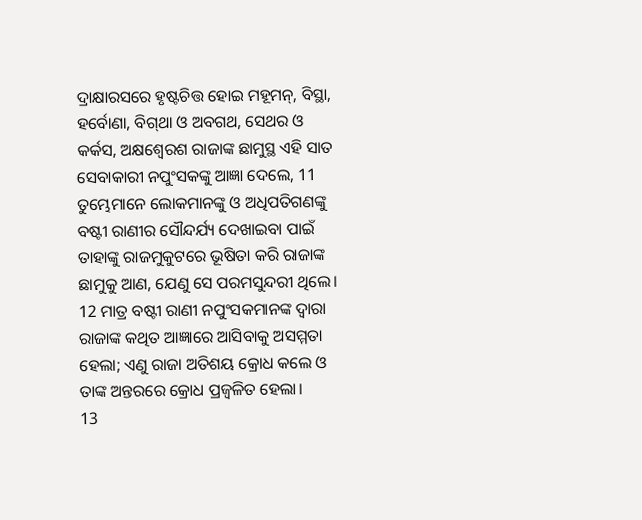ଦ୍ରାକ୍ଷାରସରେ ହୃଷ୍ଟଚିତ୍ତ ହୋଇ ମହୂମନ୍‍, ବିସ୍ଥା, ହର୍ବୋଣା, ବିଗ୍‍ଥା ଓ ଅବଗଥ, ସେଥର ଓ କର୍କସ, ଅକ୍ଷଶ୍ୱେରଶ ରାଜାଙ୍କ ଛାମୁସ୍ଥ ଏହି ସାତ ସେବାକାରୀ ନପୁଂସକଙ୍କୁ ଆଜ୍ଞା ଦେଲେ, 11 ତୁମ୍ଭେମାନେ ଲୋକମାନଙ୍କୁ ଓ ଅଧିପତିଗଣଙ୍କୁ ବଷ୍ଟୀ ରାଣୀର ସୌନ୍ଦର୍ଯ୍ୟ ଦେଖାଇବା ପାଇଁ ତାହାଙ୍କୁ ରାଜମୁକୁଟରେ ଭୂଷିତା କରି ରାଜାଙ୍କ ଛାମୁକୁ ଆଣ, ଯେଣୁ ସେ ପରମସୁନ୍ଦରୀ ଥିଲେ। 12 ମାତ୍ର ବଷ୍ଟୀ ରାଣୀ ନପୁଂସକମାନଙ୍କ ଦ୍ୱାରା ରାଜାଙ୍କ କଥିତ ଆଜ୍ଞାରେ ଆସିବାକୁ ଅସମ୍ମତା ହେଲା; ଏଣୁ ରାଜା ଅତିଶୟ କ୍ରୋଧ କଲେ ଓ ତାଙ୍କ ଅନ୍ତରରେ କ୍ରୋଧ ପ୍ରଜ୍ୱଳିତ ହେଲା।
13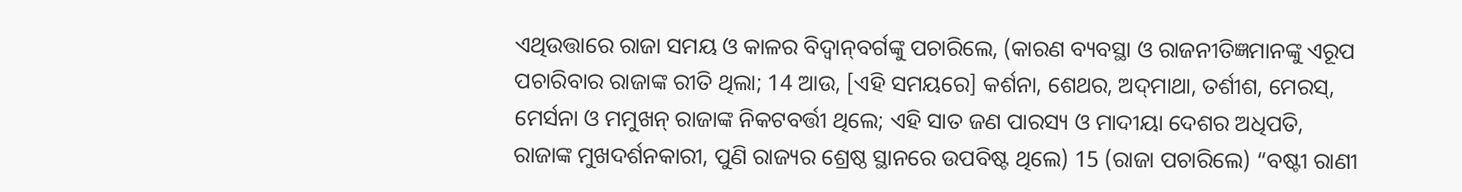ଏଥିଉତ୍ତାରେ ରାଜା ସମୟ ଓ କାଳର ବିଦ୍ୱାନ୍‍ବର୍ଗଙ୍କୁ ପଚାରିଲେ, (କାରଣ ବ୍ୟବସ୍ଥା ଓ ରାଜନୀତିଜ୍ଞମାନଙ୍କୁ ଏରୂପ ପଚାରିବାର ରାଜାଙ୍କ ରୀତି ଥିଲା; 14 ଆଉ, [ଏହି ସମୟରେ] କର୍ଶନା, ଶେଥର, ଅଦ୍‍ମାଥା, ତର୍ଶୀଶ, ମେରସ୍‍, ମେର୍ସନା ଓ ମମୁଖନ୍‍ ରାଜାଙ୍କ ନିକଟବର୍ତ୍ତୀ ଥିଲେ; ଏହି ସାତ ଜଣ ପାରସ୍ୟ ଓ ମାଦୀୟା ଦେଶର ଅଧିପତି, ରାଜାଙ୍କ ମୁଖଦର୍ଶନକାରୀ, ପୁଣି ରାଜ୍ୟର ଶ୍ରେଷ୍ଠ ସ୍ଥାନରେ ଉପବିଷ୍ଟ ଥିଲେ) 15 (ରାଜା ପଚାରିଲେ) “ବଷ୍ଟୀ ରାଣୀ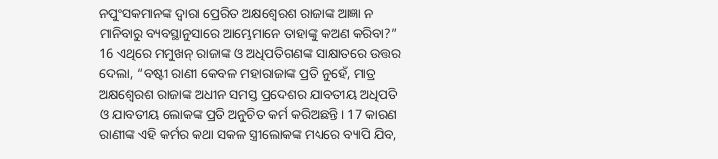ନପୁଂସକମାନଙ୍କ ଦ୍ୱାରା ପ୍ରେରିତ ଅକ୍ଷଶ୍ୱେରଶ ରାଜାଙ୍କ ଆଜ୍ଞା ନ ମାନିବାରୁ ବ୍ୟବସ୍ଥାନୁସାରେ ଆମ୍ଭେମାନେ ତାହାଙ୍କୁ କଅଣ କରିବା?” 16 ଏଥିରେ ମମୁଖନ୍‍ ରାଜାଙ୍କ ଓ ଅଧିପତିଗଣଙ୍କ ସାକ୍ଷାତରେ ଉତ୍ତର ଦେଲା, “ବଷ୍ଟୀ ରାଣୀ କେବଳ ମହାରାଜାଙ୍କ ପ୍ରତି ନୁହେଁ, ମାତ୍ର ଅକ୍ଷଶ୍ୱେରଶ ରାଜାଙ୍କ ଅଧୀନ ସମସ୍ତ ପ୍ରଦେଶର ଯାବତୀୟ ଅଧିପତି ଓ ଯାବତୀୟ ଲୋକଙ୍କ ପ୍ରତି ଅନୁଚିତ କର୍ମ କରିଅଛନ୍ତି। 17 କାରଣ ରାଣୀଙ୍କ ଏହି କର୍ମର କଥା ସକଳ ସ୍ତ୍ରୀଲୋକଙ୍କ ମଧ୍ୟରେ ବ୍ୟାପି ଯିବ,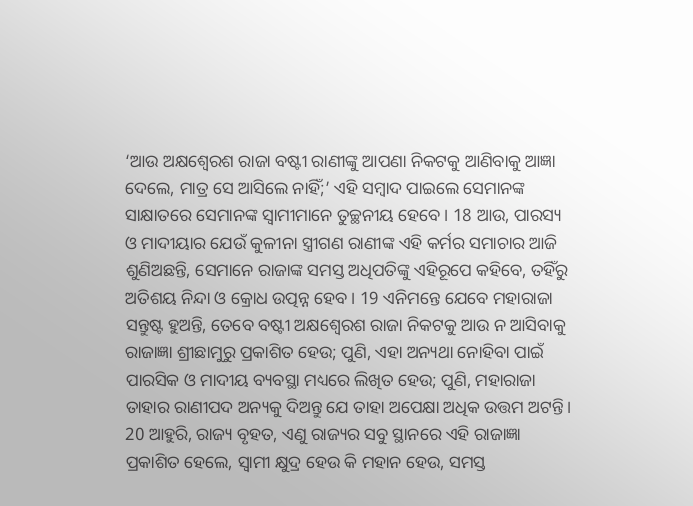‘ଆଉ ଅକ୍ଷଶ୍ୱେରଶ ରାଜା ବଷ୍ଟୀ ରାଣୀଙ୍କୁ ଆପଣା ନିକଟକୁ ଆଣିବାକୁ ଆଜ୍ଞା ଦେଲେ, ମାତ୍ର ସେ ଆସିଲେ ନାହିଁ;’ ଏହି ସମ୍ବାଦ ପାଇଲେ ସେମାନଙ୍କ ସାକ୍ଷାତରେ ସେମାନଙ୍କ ସ୍ୱାମୀମାନେ ତୁଚ୍ଛନୀୟ ହେବେ। 18 ଆଉ, ପାରସ୍ୟ ଓ ମାଦୀୟାର ଯେଉଁ କୁଳୀନା ସ୍ତ୍ରୀଗଣ ରାଣୀଙ୍କ ଏହି କର୍ମର ସମାଚାର ଆଜି ଶୁଣିଅଛନ୍ତି, ସେମାନେ ରାଜାଙ୍କ ସମସ୍ତ ଅଧିପତିଙ୍କୁ ଏହିରୂପେ କହିବେ, ତହିଁରୁ ଅତିଶୟ ନିନ୍ଦା ଓ କ୍ରୋଧ ଉତ୍ପନ୍ନ ହେବ। 19 ଏନିମନ୍ତେ ଯେବେ ମହାରାଜା ସନ୍ତୁଷ୍ଟ ହୁଅନ୍ତି, ତେବେ ବଷ୍ଟୀ ଅକ୍ଷଶ୍ୱେରଶ ରାଜା ନିକଟକୁ ଆଉ ନ ଆସିବାକୁ ରାଜାଜ୍ଞା ଶ୍ରୀଛାମୁରୁ ପ୍ରକାଶିତ ହେଉ; ପୁଣି, ଏହା ଅନ୍ୟଥା ନୋହିବା ପାଇଁ ପାରସିକ ଓ ମାଦୀୟ ବ୍ୟବସ୍ଥା ମଧ୍ୟରେ ଲିଖିତ ହେଉ; ପୁଣି, ମହାରାଜା ତାହାର ରାଣୀପଦ ଅନ୍ୟକୁ ଦିଅନ୍ତୁ ଯେ ତାହା ଅପେକ୍ଷା ଅଧିକ ଉତ୍ତମ ଅଟନ୍ତି। 20 ଆହୁରି, ରାଜ୍ୟ ବୃହତ, ଏଣୁ ରାଜ୍ୟର ସବୁ ସ୍ଥାନରେ ଏହି ରାଜାଜ୍ଞା ପ୍ରକାଶିତ ହେଲେ, ସ୍ୱାମୀ କ୍ଷୁଦ୍ର ହେଉ କି ମହାନ ହେଉ, ସମସ୍ତ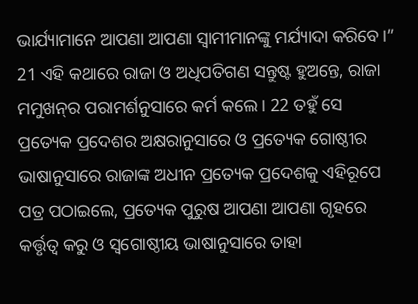ଭାର୍ଯ୍ୟାମାନେ ଆପଣା ଆପଣା ସ୍ୱାମୀମାନଙ୍କୁ ମର୍ଯ୍ୟାଦା କରିବେ।” 21 ଏହି କଥାରେ ରାଜା ଓ ଅଧିପତିଗଣ ସନ୍ତୁଷ୍ଟ ହୁଅନ୍ତେ, ରାଜା ମମୁଖନ୍‍ର ପରାମର୍ଶନୁସାରେ କର୍ମ କଲେ। 22 ତହୁଁ ସେ ପ୍ରତ୍ୟେକ ପ୍ରଦେଶର ଅକ୍ଷରାନୁସାରେ ଓ ପ୍ରତ୍ୟେକ ଗୋଷ୍ଠୀର ଭାଷାନୁସାରେ ରାଜାଙ୍କ ଅଧୀନ ପ୍ରତ୍ୟେକ ପ୍ରଦେଶକୁ ଏହିରୂପେ ପତ୍ର ପଠାଇଲେ, ପ୍ରତ୍ୟେକ ପୁରୁଷ ଆପଣା ଆପଣା ଗୃହରେ କର୍ତ୍ତୃତ୍ୱ କରୁ ଓ ସ୍ୱଗୋଷ୍ଠୀୟ ଭାଷାନୁସାରେ ତାହା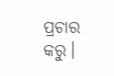ପ୍ରଚାର କରୁ।